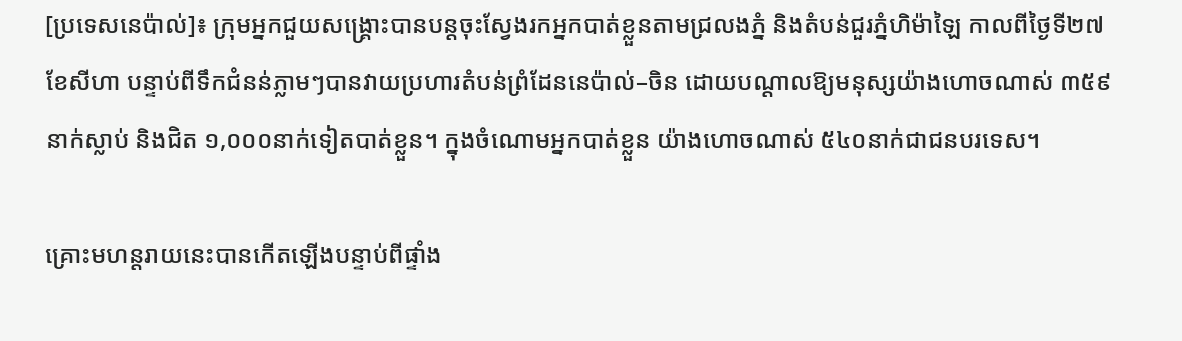[ប្រទេសនេប៉ាល់]៖ ក្រុមអ្នកជួយសង្គ្រោះបានបន្តចុះស្វែងរកអ្នកបាត់ខ្លួនតាមជ្រលងភ្នំ និងតំបន់ជួរភ្នំហិម៉ាឡៃ កាលពីថ្ងៃទី២៧ ខែសីហា បន្ទាប់ពីទឹកជំនន់ភ្លាមៗបានវាយប្រហារតំបន់ព្រំដែននេប៉ាល់–ចិន ដោយបណ្តាលឱ្យមនុស្សយ៉ាងហោចណាស់ ៣៥៩នាក់ស្លាប់ និងជិត ១,០០០នាក់ទៀតបាត់ខ្លួន។ ក្នុងចំណោមអ្នកបាត់ខ្លួន យ៉ាងហោចណាស់ ៥៤០នាក់ជាជនបរទេស។

គ្រោះមហន្តរាយនេះបានកើតឡើងបន្ទាប់ពីផ្ទាំង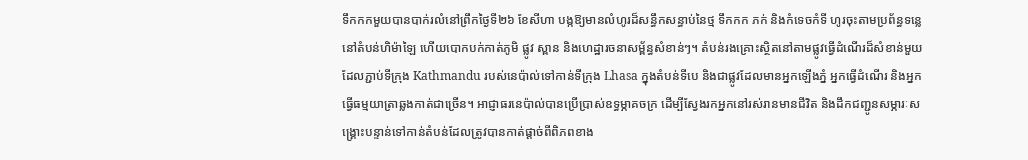ទឹកកកមួយបានបាក់រលំនៅព្រឹកថ្ងៃទី២៦ ខែសីហា បង្កឱ្យមានលំហូរដ៏សន្ធឹកសន្ធាប់នៃថ្ម ទឹកកក ភក់ និងកំទេចកំទី ហូរចុះតាមប្រព័ន្ធទន្លេនៅតំបន់ហិម៉ាឡៃ ហើយបោកបក់កាត់ភូមិ ផ្លូវ ស្ពាន និងហេដ្ឋារចនាសម្ព័ន្ធសំខាន់ៗ។ តំបន់រងគ្រោះស្ថិតនៅតាមផ្លូវធ្វើដំណើរដ៏សំខាន់មួយ ដែលភ្ជាប់ទីក្រុង Kathmandu របស់នេប៉ាល់ទៅកាន់ទីក្រុង Lhasa ក្នុងតំបន់ទីបេ និងជាផ្លូវដែលមានអ្នកឡើងភ្នំ អ្នកធ្វើដំណើរ និងអ្នកធ្វើធម្មយាត្រាឆ្លងកាត់ជាច្រើន។ អាជ្ញាធរនេប៉ាល់បានប្រើប្រាស់ឧទ្ធម្ភាគចក្រ ដើម្បីស្វែងរកអ្នកនៅរស់រានមានជីវិត និងដឹកជញ្ជូនសម្ភារៈសង្គ្រោះបន្ទាន់ទៅកាន់តំបន់ដែលត្រូវបានកាត់ផ្តាច់ពីពិភពខាង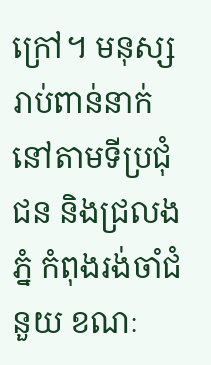ក្រៅ។ មនុស្សរាប់ពាន់នាក់នៅតាមទីប្រជុំជន និងជ្រលងភ្នំ កំពុងរង់ចាំជំនួយ ខណៈ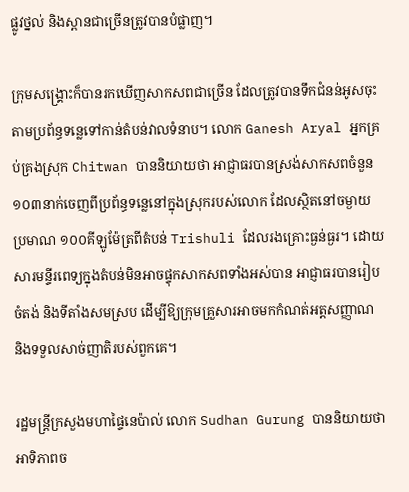ផ្លូវថ្នល់ និងស្ពានជាច្រើនត្រូវបានបំផ្លាញ។

ក្រុមសង្គ្រោះក៏បានរកឃើញសាកសពជាច្រើន ដែលត្រូវបានទឹកជំនន់អូសចុះតាមប្រព័ន្ធទន្លេទៅកាន់តំបន់វាលទំនាប។ លោក Ganesh Aryal អ្នកគ្រប់គ្រងស្រុក Chitwan បាននិយាយថា អាជ្ញាធរបានស្រង់សាកសពចំនួន ១០៣នាក់ចេញពីប្រព័ន្ធទន្លេនៅក្នុងស្រុករបស់លោក ដែលស្ថិតនៅចម្ងាយប្រមាណ ១០០គីឡូម៉ែត្រពីតំបន់ Trishuli ដែលរងគ្រោះធ្ងន់ធ្ងរ។ ដោយសារមន្ទីរពេទ្យក្នុងតំបន់មិនអាចផ្ទុកសាកសពទាំងអស់បាន អាជ្ញាធរបានរៀបចំតង់ និងទីតាំងសមស្រប ដើម្បីឱ្យក្រុមគ្រួសារអាចមកកំណត់អត្តសញ្ញាណ និងទទួលសាច់ញាតិរបស់ពួកគេ។

រដ្ឋមន្ត្រីក្រសួងមហាផ្ទៃនេប៉ាល់ លោក Sudhan Gurung បាននិយាយថា អាទិភាពច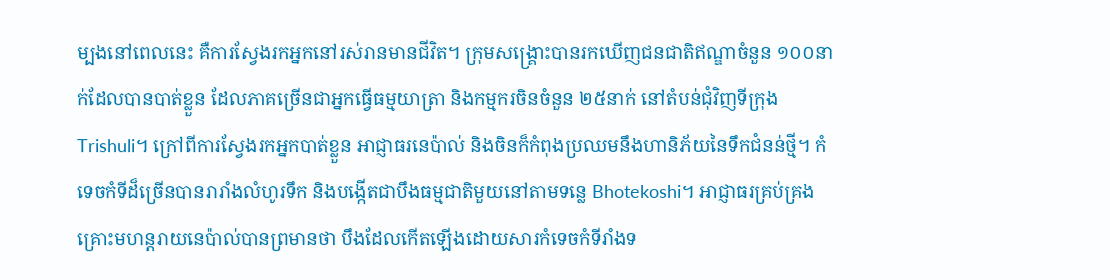ម្បងនៅពេលនេះ គឺការស្វែងរកអ្នកនៅរស់រានមានជីវិត។ ក្រុមសង្គ្រោះបានរកឃើញជនជាតិឥណ្ឌាចំនួន ១០០នាក់ដែលបានបាត់ខ្លួន ដែលភាគច្រើនជាអ្នកធ្វើធម្មយាត្រា និងកម្មករចិនចំនួន ២៥នាក់ នៅតំបន់ជុំវិញទីក្រុង Trishuli។ ក្រៅពីការស្វែងរកអ្នកបាត់ខ្លួន អាជ្ញាធរនេប៉ាល់ និងចិនក៏កំពុងប្រឈមនឹងហានិភ័យនៃទឹកជំនន់ថ្មី។ កំទេចកំទីដ៏ច្រើនបានរារាំងលំហូរទឹក និងបង្កើតជាបឹងធម្មជាតិមួយនៅតាមទន្លេ Bhotekoshi។ អាជ្ញាធរគ្រប់គ្រងគ្រោះមហន្តរាយនេប៉ាល់បានព្រមានថា បឹងដែលកើតឡើងដោយសារកំទេចកំទីរាំងទ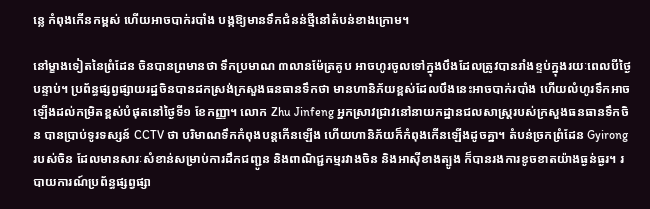ន្លេ កំពុងកើនកម្ពស់ ហើយអាចបាក់របាំង បង្កឱ្យមានទឹកជំនន់ថ្មីនៅតំបន់ខាងក្រោម។

នៅម្ខាងទៀតនៃព្រំដែន ចិនបានព្រមានថា ទឹកប្រមាណ ៣លានម៉ែត្រគូប អាចហូរចូលទៅក្នុងបឹងដែលត្រូវបានរាំងខ្ទប់ក្នុងរយៈពេលបីថ្ងៃបន្ទាប់។ ប្រព័ន្ធផ្សព្វផ្សាយរដ្ឋចិនបានដកស្រង់ក្រសួងធនធានទឹកថា មានហានិភ័យខ្ពស់ដែលបឹងនេះអាចបាក់របាំង ហើយលំហូរទឹកអាចឡើងដល់កម្រិតខ្ពស់បំផុតនៅថ្ងៃទី១ ខែកញ្ញា។ លោក Zhu Jinfeng អ្នកស្រាវជ្រាវនៅនាយកដ្ឋានជលសាស្ត្ររបស់ក្រសួងធនធានទឹកចិន បានប្រាប់ទូរទស្សន៍ CCTV ថា បរិមាណទឹកកំពុងបន្តកើនឡើង ហើយហានិភ័យក៏កំពុងកើនឡើងដូចគ្នា។ តំបន់ច្រកព្រំដែន Gyirong របស់ចិន ដែលមានសារៈសំខាន់សម្រាប់ការដឹកជញ្ជូន និងពាណិជ្ជកម្មរវាងចិន និងអាស៊ីខាងត្បូង ក៏បានរងការខូចខាតយ៉ាងធ្ងន់ធ្ងរ។ របាយការណ៍ប្រព័ន្ធផ្សព្វផ្សា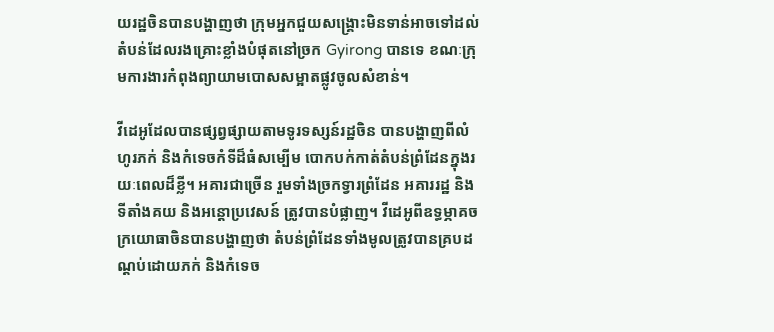យរដ្ឋចិនបានបង្ហាញថា ក្រុមអ្នកជួយសង្គ្រោះមិនទាន់អាចទៅដល់តំបន់ដែលរងគ្រោះខ្លាំងបំផុតនៅច្រក Gyirong បានទេ ខណៈក្រុមការងារកំពុងព្យាយាមបោសសម្អាតផ្លូវចូលសំខាន់។

វីដេអូដែលបានផ្សព្វផ្សាយតាមទូរទស្សន៍រដ្ឋចិន បានបង្ហាញពីលំហូរភក់ និងកំទេចកំទីដ៏ធំសម្បើម បោកបក់កាត់តំបន់ព្រំដែនក្នុងរយៈពេលដ៏ខ្លី។ អគារជាច្រើន រួមទាំងច្រកទ្វារព្រំដែន អគាររដ្ឋ និងទីតាំងគយ និងអន្តោប្រវេសន៍ ត្រូវបានបំផ្លាញ។ វីដេអូពីឧទ្ធម្ភាគចក្រយោធាចិនបានបង្ហាញថា តំបន់ព្រំដែនទាំងមូលត្រូវបានគ្របដណ្តប់ដោយភក់ និងកំទេច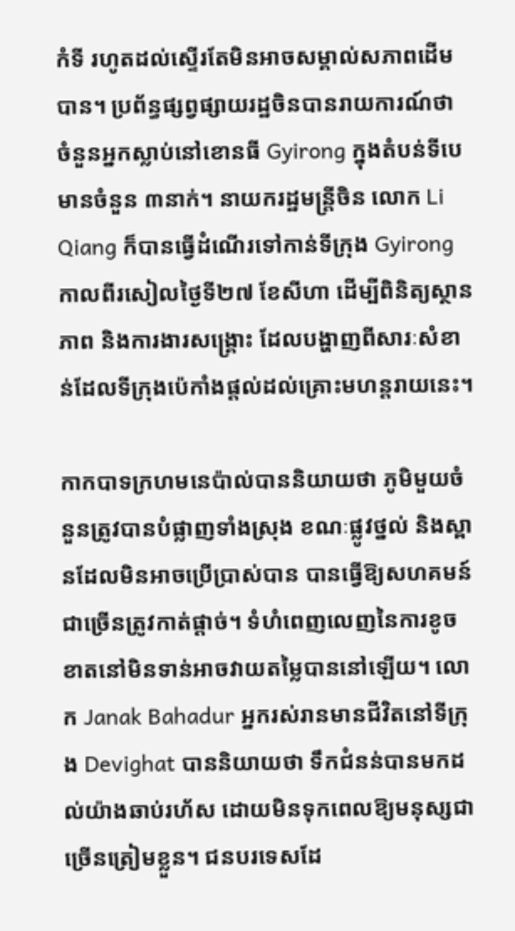កំទី រហូតដល់ស្ទើរតែមិនអាចសម្គាល់សភាពដើមបាន។ ប្រព័ន្ធផ្សព្វផ្សាយរដ្ឋចិនបានរាយការណ៍ថា ចំនួនអ្នកស្លាប់នៅខោនធី Gyirong ក្នុងតំបន់ទីបេ មានចំនួន ៣នាក់។ នាយករដ្ឋមន្ត្រីចិន លោក Li Qiang ក៏បានធ្វើដំណើរទៅកាន់ទីក្រុង Gyirong កាលពីរសៀលថ្ងៃទី២៧ ខែសីហា ដើម្បីពិនិត្យស្ថានភាព និងការងារសង្គ្រោះ ដែលបង្ហាញពីសារៈសំខាន់ដែលទីក្រុងប៉េកាំងផ្តល់ដល់គ្រោះមហន្តរាយនេះ។

កាកបាទក្រហមនេប៉ាល់បាននិយាយថា ភូមិមួយចំនួនត្រូវបានបំផ្លាញទាំងស្រុង ខណៈផ្លូវថ្នល់ និងស្ពានដែលមិនអាចប្រើប្រាស់បាន បានធ្វើឱ្យសហគមន៍ជាច្រើនត្រូវកាត់ផ្តាច់។ ទំហំពេញលេញនៃការខូចខាតនៅមិនទាន់អាចវាយតម្លៃបាននៅឡើយ។ លោក Janak Bahadur អ្នករស់រានមានជីវិតនៅទីក្រុង Devighat បាននិយាយថា ទឹកជំនន់បានមកដល់យ៉ាងឆាប់រហ័ស ដោយមិនទុកពេលឱ្យមនុស្សជាច្រើនត្រៀមខ្លួន។ ជនបរទេសដែ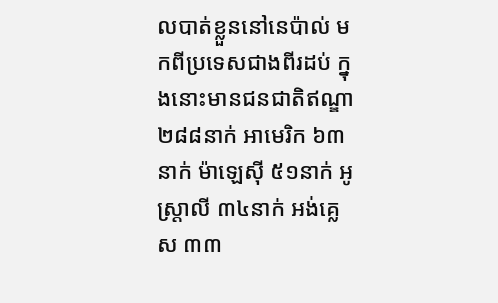លបាត់ខ្លួននៅនេប៉ាល់ មកពីប្រទេសជាងពីរដប់ ក្នុងនោះមានជនជាតិឥណ្ឌា ២៨៨នាក់ អាមេរិក ៦៣នាក់ ម៉ាឡេស៊ី ៥១នាក់ អូស្ត្រាលី ៣៤នាក់ អង់គ្លេស ៣៣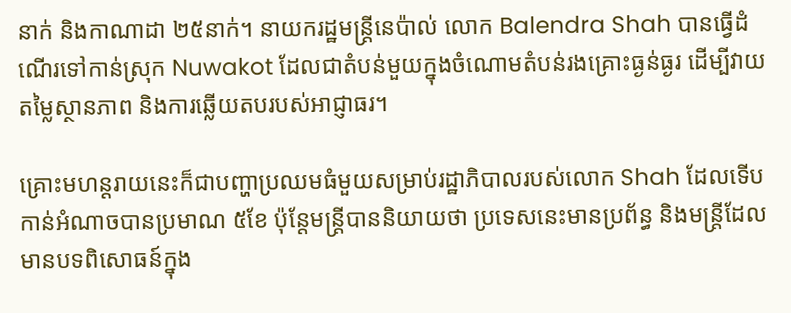នាក់ និងកាណាដា ២៥នាក់។ នាយករដ្ឋមន្ត្រីនេប៉ាល់ លោក Balendra Shah បានធ្វើដំណើរទៅកាន់ស្រុក Nuwakot ដែលជាតំបន់មួយក្នុងចំណោមតំបន់រងគ្រោះធ្ងន់ធ្ងរ ដើម្បីវាយតម្លៃស្ថានភាព និងការឆ្លើយតបរបស់អាជ្ញាធរ។

គ្រោះមហន្តរាយនេះក៏ជាបញ្ហាប្រឈមធំមួយសម្រាប់រដ្ឋាភិបាលរបស់លោក Shah ដែលទើបកាន់អំណាចបានប្រមាណ ៥ខែ ប៉ុន្តែមន្ត្រីបាននិយាយថា ប្រទេសនេះមានប្រព័ន្ធ និងមន្ត្រីដែលមានបទពិសោធន៍ក្នុង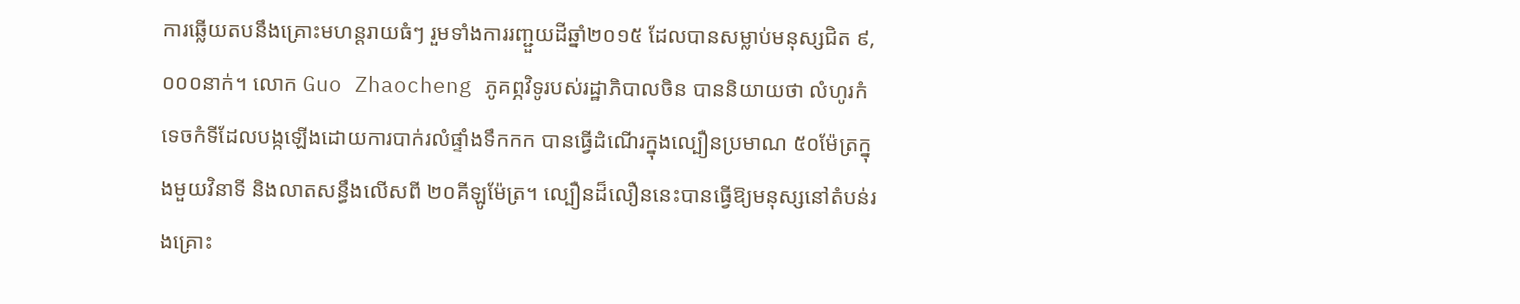ការឆ្លើយតបនឹងគ្រោះមហន្តរាយធំៗ រួមទាំងការរញ្ជួយដីឆ្នាំ២០១៥ ដែលបានសម្លាប់មនុស្សជិត ៩,០០០នាក់។ លោក Guo Zhaocheng ភូគព្ភវិទូរបស់រដ្ឋាភិបាលចិន បាននិយាយថា លំហូរកំទេចកំទីដែលបង្កឡើងដោយការបាក់រលំផ្ទាំងទឹកកក បានធ្វើដំណើរក្នុងល្បឿនប្រមាណ ៥០ម៉ែត្រក្នុងមួយវិនាទី និងលាតសន្ធឹងលើសពី ២០គីឡូម៉ែត្រ។ ល្បឿនដ៏លឿននេះបានធ្វើឱ្យមនុស្សនៅតំបន់រងគ្រោះ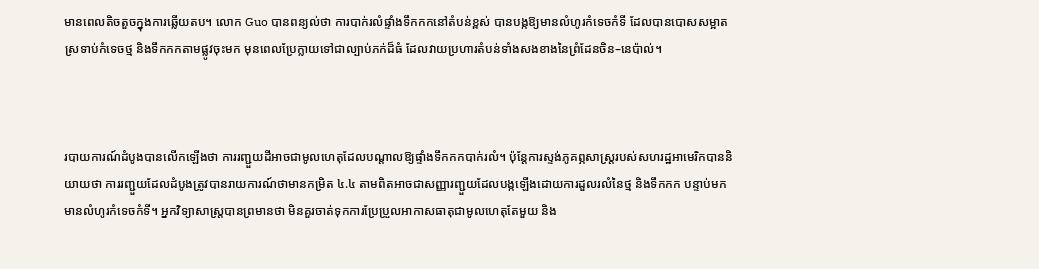មានពេលតិចតួចក្នុងការឆ្លើយតប។ លោក Guo បានពន្យល់ថា ការបាក់រលំផ្ទាំងទឹកកកនៅតំបន់ខ្ពស់ បានបង្កឱ្យមានលំហូរកំទេចកំទី ដែលបានបោសសម្អាតស្រទាប់កំទេចថ្ម និងទឹកកកតាមផ្លូវចុះមក មុនពេលប្រែក្លាយទៅជាល្បាប់ភក់ដ៏ធំ ដែលវាយប្រហារតំបន់ទាំងសងខាងនៃព្រំដែនចិន–នេប៉ាល់។



របាយការណ៍ដំបូងបានលើកឡើងថា ការរញ្ជួយដីអាចជាមូលហេតុដែលបណ្តាលឱ្យផ្ទាំងទឹកកកបាក់រលំ។ ប៉ុន្តែការស្ទង់ភូគព្ភសាស្ត្ររបស់សហរដ្ឋអាមេរិកបាននិយាយថា ការរញ្ជួយដែលដំបូងត្រូវបានរាយការណ៍ថាមានកម្រិត ៤.៤ តាមពិតអាចជាសញ្ញារញ្ជួយដែលបង្កឡើងដោយការដួលរលំនៃថ្ម និងទឹកកក បន្ទាប់មកមានលំហូរកំទេចកំទី។ អ្នកវិទ្យាសាស្ត្របានព្រមានថា មិនគួរចាត់ទុកការប្រែប្រួលអាកាសធាតុជាមូលហេតុតែមួយ និង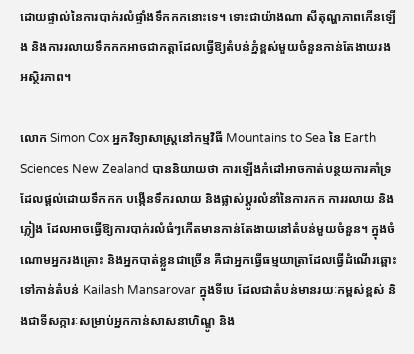ដោយផ្ទាល់នៃការបាក់រលំផ្ទាំងទឹកកកនោះទេ។ ទោះជាយ៉ាងណា សីតុណ្ហភាពកើនឡើង និងការរលាយទឹកកកអាចជាកត្តាដែលធ្វើឱ្យតំបន់ភ្នំខ្ពស់មួយចំនួនកាន់តែងាយរងអស្ថិរភាព។

លោក Simon Cox អ្នកវិទ្យាសាស្ត្រនៅកម្មវិធី Mountains to Sea នៃ Earth Sciences New Zealand បាននិយាយថា ការឡើងកំដៅអាចកាត់បន្ថយការគាំទ្រដែលផ្តល់ដោយទឹកកក បង្កើនទឹករលាយ និងផ្លាស់ប្តូរលំនាំនៃការកក ការរលាយ និងភ្លៀង ដែលអាចធ្វើឱ្យការបាក់រលំធំៗកើតមានកាន់តែងាយនៅតំបន់មួយចំនួន។ ក្នុងចំណោមអ្នករងគ្រោះ និងអ្នកបាត់ខ្លួនជាច្រើន គឺជាអ្នកធ្វើធម្មយាត្រាដែលធ្វើដំណើរឆ្ពោះទៅកាន់តំបន់ Kailash Mansarovar ក្នុងទីបេ ដែលជាតំបន់មានរយៈកម្ពស់ខ្ពស់ និងជាទីសក្ការៈសម្រាប់អ្នកកាន់សាសនាហិណ្ឌូ និង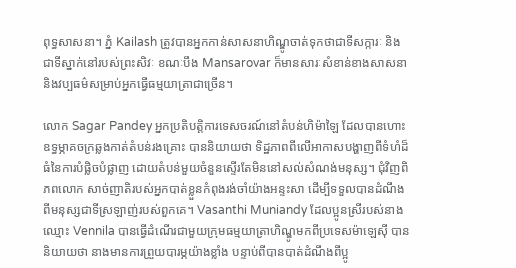ពុទ្ធសាសនា។ ភ្នំ Kailash ត្រូវបានអ្នកកាន់សាសនាហិណ្ឌូចាត់ទុកថាជាទីសក្ការៈ និងជាទីស្នាក់នៅរបស់ព្រះសិវៈ ខណៈបឹង Mansarovar ក៏មានសារៈសំខាន់ខាងសាសនា និងវប្បធម៌សម្រាប់អ្នកធ្វើធម្មយាត្រាជាច្រើន។

លោក Sagar Pandey អ្នកប្រតិបត្តិការទេសចរណ៍នៅតំបន់ហិម៉ាឡៃ ដែលបានហោះឧទ្ធម្ភាគចក្រឆ្លងកាត់តំបន់រងគ្រោះ បាននិយាយថា ទិដ្ឋភាពពីលើអាកាសបង្ហាញពីទំហំដ៏ធំនៃការបំផ្លិចបំផ្លាញ ដោយតំបន់មួយចំនួនស្ទើរតែមិននៅសល់សំណង់មនុស្ស។ ជុំវិញពិភពលោក សាច់ញាតិរបស់អ្នកបាត់ខ្លួនកំពុងរង់ចាំយ៉ាងអន្ទះសា ដើម្បីទទួលបានដំណឹងពីមនុស្សជាទីស្រឡាញ់របស់ពួកគេ។ Vasanthi Muniandy ដែលប្អូនស្រីរបស់នាងឈ្មោះ Vennila បានធ្វើដំណើរជាមួយក្រុមធម្មយាត្រាហិណ្ឌូមកពីប្រទេសម៉ាឡេស៊ី បាននិយាយថា នាងមានការព្រួយបារម្ភយ៉ាងខ្លាំង បន្ទាប់ពីបានបាត់ដំណឹងពីប្អូ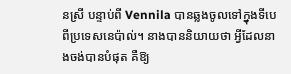នស្រី បន្ទាប់ពី Vennila បានឆ្លងចូលទៅក្នុងទីបេពីប្រទេសនេប៉ាល់។ នាងបាននិយាយថា អ្វីដែលនាងចង់បានបំផុត គឺឱ្យ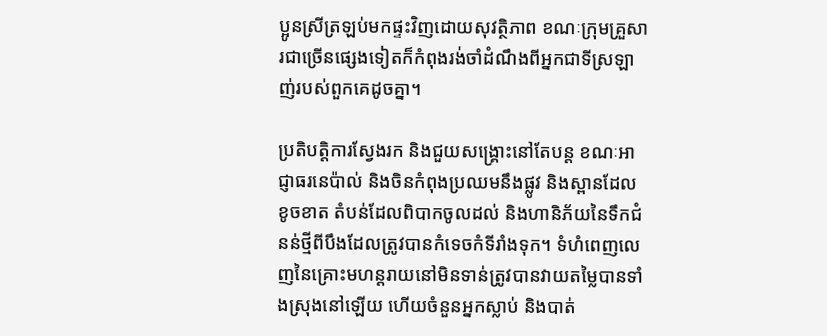ប្អូនស្រីត្រឡប់មកផ្ទះវិញដោយសុវត្ថិភាព ខណៈក្រុមគ្រួសារជាច្រើនផ្សេងទៀតក៏កំពុងរង់ចាំដំណឹងពីអ្នកជាទីស្រឡាញ់របស់ពួកគេដូចគ្នា។

ប្រតិបត្តិការស្វែងរក និងជួយសង្គ្រោះនៅតែបន្ត ខណៈអាជ្ញាធរនេប៉ាល់ និងចិនកំពុងប្រឈមនឹងផ្លូវ និងស្ពានដែលខូចខាត តំបន់ដែលពិបាកចូលដល់ និងហានិភ័យនៃទឹកជំនន់ថ្មីពីបឹងដែលត្រូវបានកំទេចកំទីរាំងទុក។ ទំហំពេញលេញនៃគ្រោះមហន្តរាយនៅមិនទាន់ត្រូវបានវាយតម្លៃបានទាំងស្រុងនៅឡើយ ហើយចំនួនអ្នកស្លាប់ និងបាត់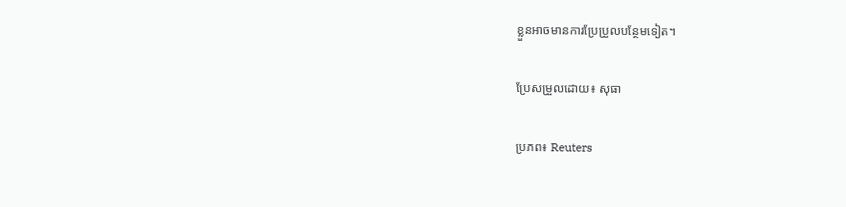ខ្លួនអាចមានការប្រែប្រួលបន្ថែមទៀត។

ប្រែសម្រួលដោយ៖ សុធា

ប្រភព៖ Reuters